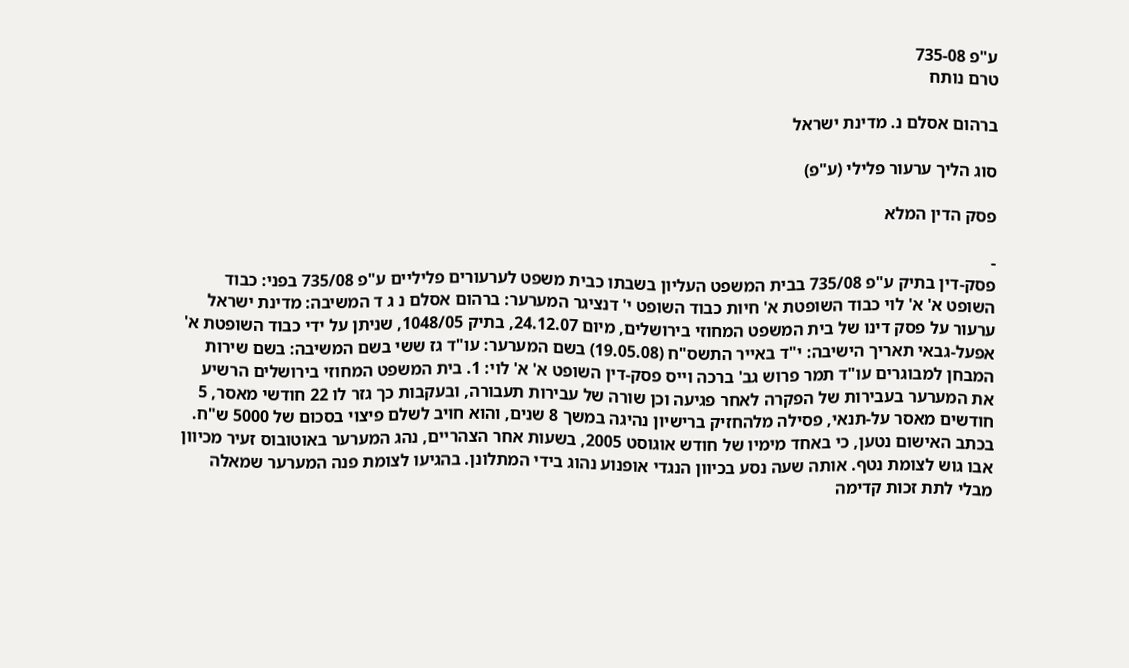ע"פ 735-08
טרם נותח

ברהום אסלם נ. מדינת ישראל

סוג הליך ערעור פלילי (ע"פ)

פסק הדין המלא

-
פסק-דין בתיק ע"פ 735/08 בבית המשפט העליון בשבתו כבית משפט לערעורים פליליים ע"פ 735/08 בפני: כבוד השופט א' א' לוי כבוד השופטת א' חיות כבוד השופט י' דנציגר המערער: ברהום אסלם נ ג ד המשיבה: מדינת ישראל ערעור על פסק דינו של בית המשפט המחוזי בירושלים, מיום 24.12.07, בתיק 1048/05, שניתן על ידי כבוד השופטת א' אפעל-גבאי תאריך הישיבה: י"ד באייר התשס"ח (19.05.08) בשם המערער: עו"ד גז ששי בשם המשיבה: בשם שירות המבחן למבוגרים עו"ד תמר פרוש גב' ברכה וייס פסק-דין השופט א' א' לוי: 1. בית המשפט המחוזי בירושלים הרשיע את המערער בעבירות של הפקרה לאחר פגיעה וכן שורה של עבירות תעבורה, ובעקבות כך גזר לו 22 חודשי מאסר, 5 חודשים מאסר על-תנאי, פסילה מלהחזיק ברישיון נהיגה במשך 8 שנים, והוא חויב לשלם פיצוי בסכום של 5000 ש"ח. בכתב האישום נטען, כי באחד מימיו של חודש אוגוסט 2005, בשעות אחר הצהריים, נהג המערער באוטובוס זעיר מכיוון אבו גוש לצומת נטף. אותה שעה נסע בכיוון הנגדי אופנוע נהוג בידי המתלונן. בהגיעו לצומת פנה המערער שמאלה מבלי לתת זכות קדימה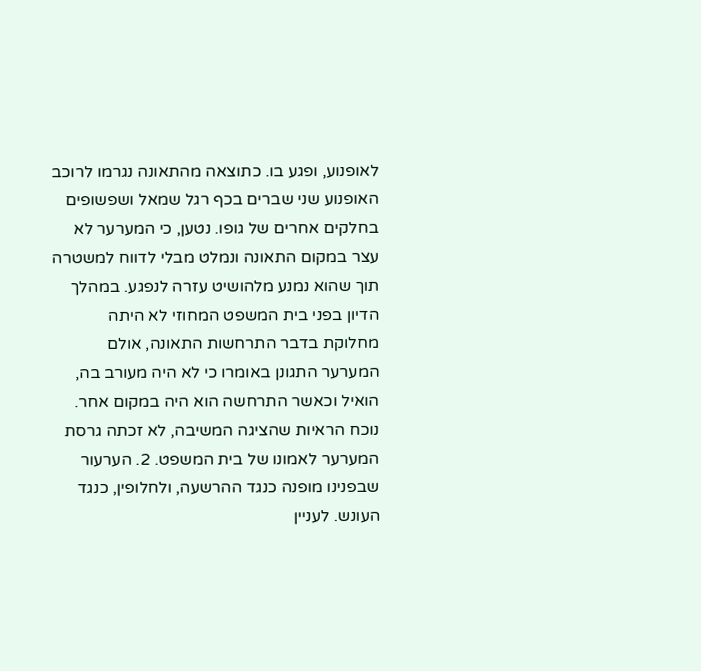לאופנוע, ופגע בו. כתוצאה מהתאונה נגרמו לרוכב האופנוע שני שברים בכף רגל שמאל ושפשופים בחלקים אחרים של גופו. נטען, כי המערער לא עצר במקום התאונה ונמלט מבלי לדווח למשטרה תוך שהוא נמנע מלהושיט עזרה לנפגע. במהלך הדיון בפני בית המשפט המחוזי לא היתה מחלוקת בדבר התרחשות התאונה, אולם המערער התגונן באומרו כי לא היה מעורב בה, הואיל וכאשר התרחשה הוא היה במקום אחר. נוכח הראיות שהציגה המשיבה, לא זכתה גרסת המערער לאמונו של בית המשפט. 2. הערעור שבפנינו מופנה כנגד ההרשעה, ולחלופין, כנגד העונש. לעניין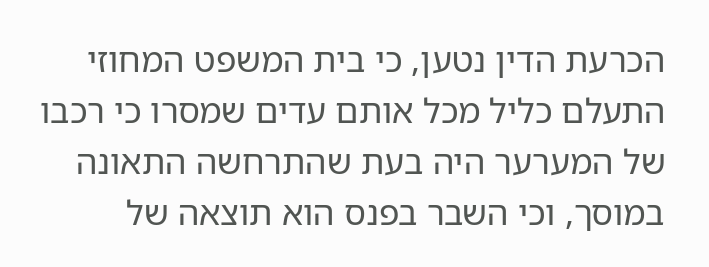הכרעת הדין נטען, כי בית המשפט המחוזי התעלם כליל מכל אותם עדים שמסרו כי רכבו של המערער היה בעת שהתרחשה התאונה במוסך, וכי השבר בפנס הוא תוצאה של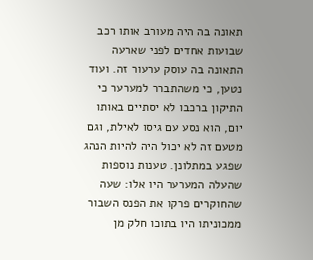תאונה בה היה מעורב אותו רכב שבועות אחדים לפני שארעה התאונה בה עוסק ערעור זה. ועוד נטען, כי משהתברר למערער כי התיקון ברכבו לא יסתיים באותו יום, הוא נסע עם גיסו לאילת, וגם מטעם זה לא יכול היה להיות הנהג שפגע במתלונן. טענות נוספות שהעלה המערער היו אלו: שעה שהחוקרים פרקו את הפנס השבור ממכוניתו היו בתוכו חלק מן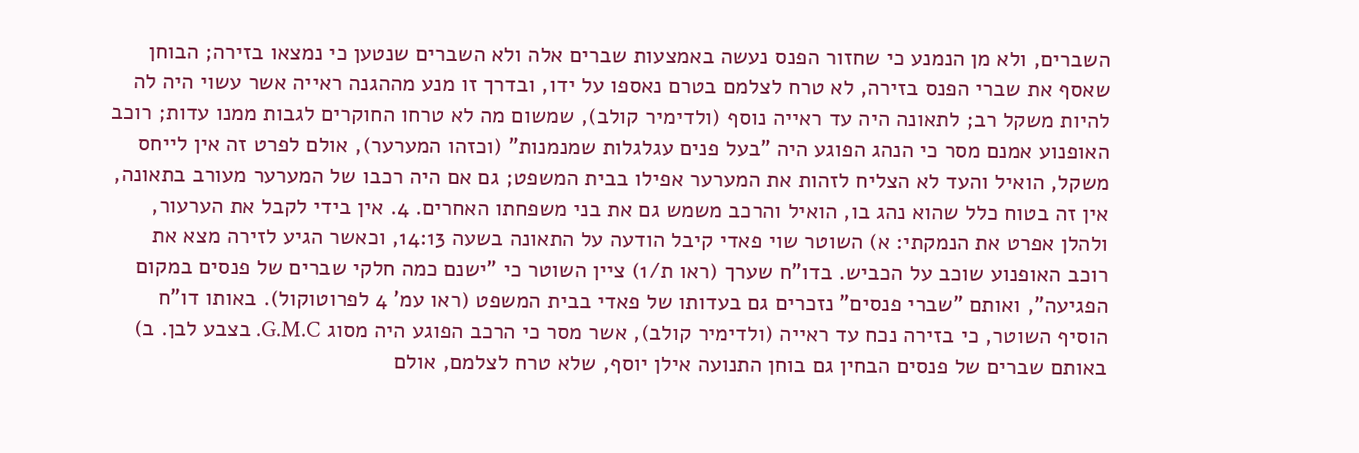השברים, ולא מן הנמנע כי שחזור הפנס נעשה באמצעות שברים אלה ולא השברים שנטען כי נמצאו בזירה; הבוחן שאסף את שברי הפנס בזירה, לא טרח לצלמם בטרם נאספו על ידו, ובדרך זו מנע מההגנה ראייה אשר עשוי היה לה להיות משקל רב; לתאונה היה עד ראייה נוסף (ולדימיר קולב), שמשום מה לא טרחו החוקרים לגבות ממנו עדות; רוכב האופנוע אמנם מסר כי הנהג הפוגע היה "בעל פנים עגלגלות שמנמנות" (וכזהו המערער), אולם לפרט זה אין לייחס משקל, הואיל והעד לא הצליח לזהות את המערער אפילו בבית המשפט; גם אם היה רכבו של המערער מעורב בתאונה, אין זה בטוח כלל שהוא נהג בו, הואיל והרכב משמש גם את בני משפחתו האחרים. 4. אין בידי לקבל את הערעור, ולהלן אפרט את הנמקתי: א) השוטר שוי פאדי קיבל הודעה על התאונה בשעה 14:13, וכאשר הגיע לזירה מצא את רוכב האופנוע שוכב על הכביש. בדו"ח שערך (ראו ת/1) ציין השוטר כי "ישנם כמה חלקי שברים של פנסים במקום הפגיעה", ואותם "שברי פנסים" נזכרים גם בעדותו של פאדי בבית המשפט (ראו עמ' 4 לפרוטוקול). באותו דו"ח הוסיף השוטר, כי בזירה נכח עד ראייה (ולדימיר קולב), אשר מסר כי הרכב הפוגע היה מסוג G.M.C. בצבע לבן. ב) באותם שברים של פנסים הבחין גם בוחן התנועה אילן יוסף, שלא טרח לצלמם, אולם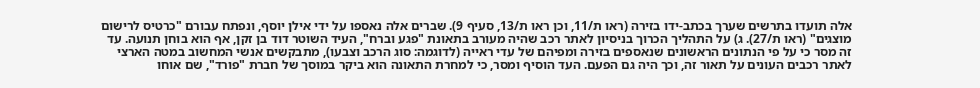אלה תועדו בתרשים שערך בכתב-ידו בזירה (ראו ת/11, וכן ראו ת/13, סעיף 9). שברים אלה נאספו על ידי אילן יוסף, ונפתח עבורם "כרטיס לרישום מוצגים" (ראו ת/27). ג) על התהליך הכרוך בניסיון לאתר רכב שהיה מעורב בתאונת "פגע וברח", העיד השוטר דוד בן זקן, אף הוא בוחן תנועה. עד זה מסר כי על פי הנתונים הראשונים שנאספים בזירה ומפיהם של עדי ראייה (לדוגמה: סוג הרכב וצבעו), מתבקשים אנשי המחשוב במטה הארצי לאתר רכבים העונים על תאור זה, וכך היה גם הפעם. העד הוסיף ומסר, כי למחרת התאונה הוא ביקר במוסך של חברת "פורד", שם אוחו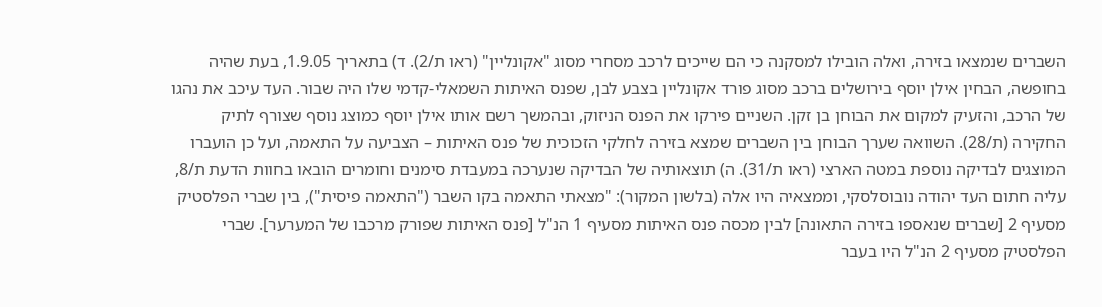השברים שנמצאו בזירה, ואלה הובילו למסקנה כי הם שייכים לרכב מסחרי מסוג "אקונליין" (ראו ת/2). ד) בתאריך 1.9.05, בעת שהיה בחופשה, הבחין אילן יוסף בירושלים ברכב מסוג פורד אקונליין בצבע לבן, שפנס האיתות השמאלי-קדמי שלו היה שבור. העד עיכב את נהגו של הרכב, והזעיק למקום את הבוחן בן זקן. השניים פירקו את הפנס הניזוק, ובהמשך רשם אותו אילן יוסף כמוצג נוסף שצורף לתיק החקירה (ת/28). השוואה שערך הבוחן בין השברים שמצא בזירה לחלקי הזכוכית של פנס האיתות – הצביעה על התאמה, ועל כן הועברו המוצגים לבדיקה נוספת במטה הארצי (ראו ת/31). ה) תוצאותיה של הבדיקה שנערכה במעבדת סימנים וחומרים הובאו בחוות הדעת ת/8, עליה חתום העד יהודה נובוסלסקי, וממצאיה היו אלה (בלשון המקור): "מצאתי התאמה בקו השבר ("התאמה פיסית"), בין שברי הפלסטיק מסעיף 2 [שברים שנאספו בזירה התאונה] לבין מכסה פנס האיתות מסעיף 1 הנ"ל [פנס האיתות שפורק מרכבו של המערער]. שברי הפלסטיק מסעיף 2 הנ"ל היו בעבר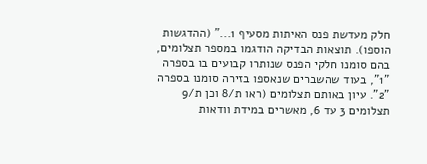חלק מעדשת פנס האיתות מסעיף 1..." (ההדגשות הוספו). תוצאות הבדיקה הודגמו במספר תצלומים, בהם סומנו חלקי הפנס שנותרו קבועים בו בספרה "1", בעוד שהשברים שנאספו בזירה סומנו בספרה "2". עיון באותם תצלומים (ראו ת/8 וכן ת/9 תצלומים 3 עד 6, מאשרים במידת וודאות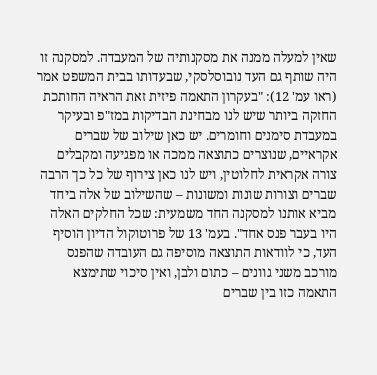שאין למעלה ממנה את מסקנותיה של המעבדה. למסקנה זו היה שותף גם העד נובוסלסקי, שבעדותו בבית המשפט אמר (ראו עמ' 12): "בעקרון התאמה פיזית זאת הראיה החותכת החזקה ביותר שיש לנו מבחינת הבדיקות במז"פ ובעיקר במעבדת סימנים וחומרים. יש כאן שילוב של שברים אקראיים, שנוצרים כתוצאה ממכה או מפגיעה ומקבלים צורה אקראית לחלוטין, ויש לנו כאן צירוף של כל כך הרבה שברים וצורות שונות ומשונות – שהשילוב של אלה ביחד מביא אותנו למסקנה החד משמעית: שכל החלקים האלה היו בעבר פנס אחד". בעמ' 13 של פרוטוקול הדיון הוסיף העד, כי לוודאות התוצאה מוסיפה גם העובדה שהפנס מורכב משני גוונים – כתום ולבן, ואין סיכוי שתימצא התאמה כזו בין שברים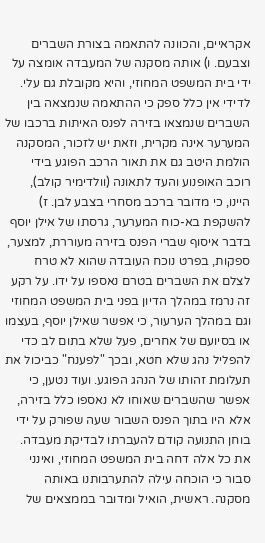אקראיים, והכוונה להתאמה בצורת השברים וצבעם. ו) אותה מסקנה של המעבדה אומצה על ידי בית המשפט המחוזי, והיא מקובלת גם עלי. לדידי אין כלל ספק כי ההתאמה שנמצאה בין השברים שנמצאו בזירה לפנס האיתות ברכבו של המערער אינה מקרית, וזאת יש לזכור, המסקנה הולמת היטב גם את תאור הרכב הפוגע בידי רוכב האופנוע והעד לתאונה (וולדימיר קולב), היינו, כי מדובר ברכב מסחרי בצבע לבן. ז) להשקפת בא-כוח המערער, גרסתו של אילן יוסף בדבר איסוף שברי הפנס בזירה מעוררת, למצער, ספקות, בפרט נוכח העובדה שהוא לא טרח לצלם את השברים בטרם נאספו על ידו. על רקע זה נרמז במהלך הדיון בפני בית המשפט המחוזי וגם במהלך הערעור, כי אפשר שאילן יוסף, בעצמו או בסיועם של אחרים, פעל שלא בתום לב כדי להפליל נהג שלא חטא, ובכך "לפענח" כביכול את תעלומת זהותו של הנהג הפוגע. ועוד נטען, כי אפשר שהשברים שאוחו לא נאספו כלל בזירה, אלא היו בתוך הפנס השבור שעה שפורק על ידי בוחן התנועה קודם להעברתו לבדיקת מעבדה. את כל אלה דחה בית המשפט המחוזי, ואינני סבור כי הוכחה עילה להתערבותנו באותה מסקנה. ראשית, הואיל ומדובר בממצאים של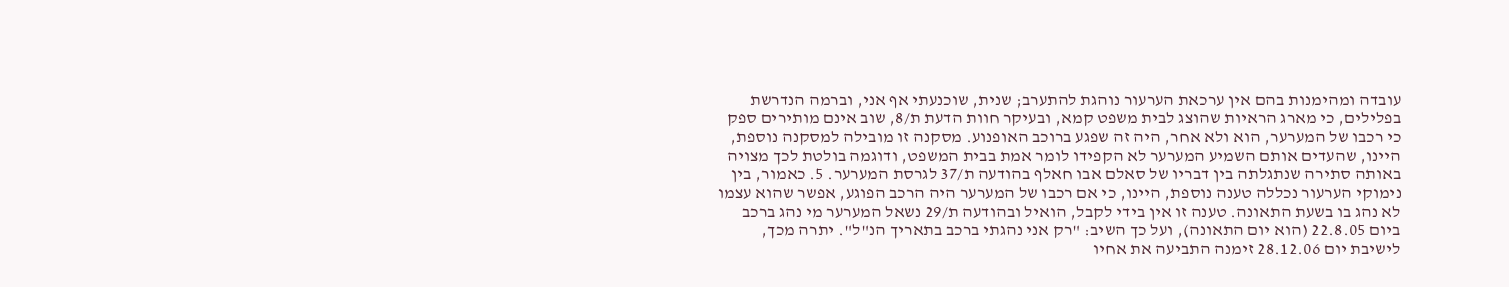עובדה ומהימנות בהם אין ערכאת הערעור נוהגת להתערב; שנית, שוכנעתי אף אני, וברמה הנדרשת בפלילים, כי מארג הראיות שהוצג לבית משפט קמא, ובעיקר חוות הדעת ת/8, שוב אינם מותירים ספק כי רכבו של המערער, הוא ולא אחר, היה זה שפגע ברוכב האופנוע. מסקנה זו מובילה למסקנה נוספת, היינו, שהעדים אותם השמיע המערער לא הקפידו לומר אמת בבית המשפט, ודוגמה בולטת לכך מצויה באותה סתירה שנתגלתה בין דבריו של סאלם אבו חאלף בהודעה ת/37 לגרסת המערער. 5. כאמור, בין נימוקי הערעור נכללה טענה נוספת, היינו, כי אם רכבו של המערער היה הרכב הפוגע, אפשר שהוא עצמו לא נהג בו בשעת התאונה. טענה זו אין בידי לקבל, הואיל ובהודעה ת/29 נשאל המערער מי נהג ברכב ביום 22.8.05 (הוא יום התאונה), ועל כך השיב: "רק אני נהגתי ברכב בתאריך הנ"ל". יתרה מכך, לישיבת יום 28.12.06 זימנה התביעה את אחיו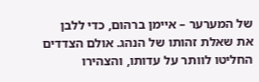של המערער – איימן ברהום, כדי ללבן את שאלת זהותו של הנהג. אולם הצדדים החליטו לוותר על עדותו, והצהירו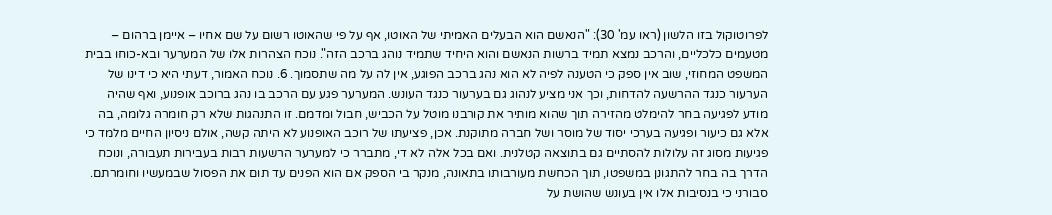לפרוטוקול בזו הלשון (ראו עמ' 30): "הנאשם הוא הבעלים האמיתי של האוטו, אף על פי שהאוטו רשום על שם אחיו – איימן ברהום – מטעמים כלכליים, והרכב נמצא תמיד ברשות הנאשם והוא היחיד שתמיד נוהג ברכב הזה". נוכח הצהרות אלו של המערער ובא-כוחו בבית המשפט המחוזי, שוב אין ספק כי הטענה לפיה לא הוא נהג ברכב הפוגע, אין לה על מה שתסמוך. 6. נוכח האמור, דעתי היא כי דינו של הערעור כנגד ההרשעה להדחות, וכך אני מציע לנהוג גם בערעור כנגד העונש. המערער פגע עם הרכב בו נהג ברוכב אופנוע, ואף שהיה מודע לפגיעה בחר להימלט מהזירה תוך שהוא מותיר את קורבנו מוטל על הכביש, חבול ומדמם. זו התנהגות שלא רק חומרה גלומה, בה אלא גם כיעור ופגיעה בערכי יסוד של מוסר ושל חברה מתוקנת. אכן, פציעתו של רוכב האופנוע לא היתה קשה, אולם ניסיון החיים מלמד כי פגיעות מסוג זה עלולות להסתיים גם בתוצאה קטלנית. ואם בכל אלה לא די, מתברר כי למערער הרשעות רבות בעבירות תעבורה, ונוכח הדרך בה בחר להתגונן במשפטו, תוך הכחשת מעורבותו בתאונה, מנקר בי הספק אם הוא הפנים עד תום את הפסול שבמעשיו וחומרתם. סבורני כי בנסיבות אלו אין בעונש שהושת על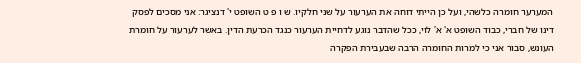המערער חומרה כלשהי, ועל כן הייתי דוחה את הערעור על שני חלקיו. ש ו פ ט השופט י' דנציגר: אני מסכים לפסק דינו של חברי, כבוד השופט א' א' לוי, ככל שהדבר נוגע לדחיית הערעור כנגד הכרעת הדין. באשר לערעור על חומרת העונש, סבור אני כי למרות החומרה הרבה שבעבירת הפקרה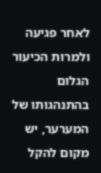לאחר פגיעה ולמרות הכיעור הגלום בהתנהגותו של המערער, יש מקום להקל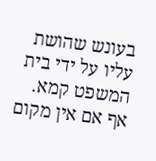בעונש שהושת עליו על ידי בית המשפט קמא. אף אם אין מקום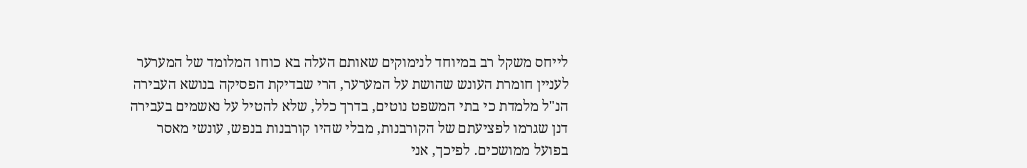לייחס משקל רב במיוחד לנימוקים שאותם העלה בא כוחו המלומד של המערער לעניין חומרת העונש שהושת על המערער, הרי שבדיקת הפסיקה בנושא העבירה הנ"ל מלמדת כי בתי המשפט נוטים, בדרך כלל, שלא להטיל על נאשמים בעבירה דנן שגרמו לפציעתם של הקורבנות, מבלי שהיו קורבנות בנפש, עונשי מאסר בפועל ממושכים. לפיכך, אני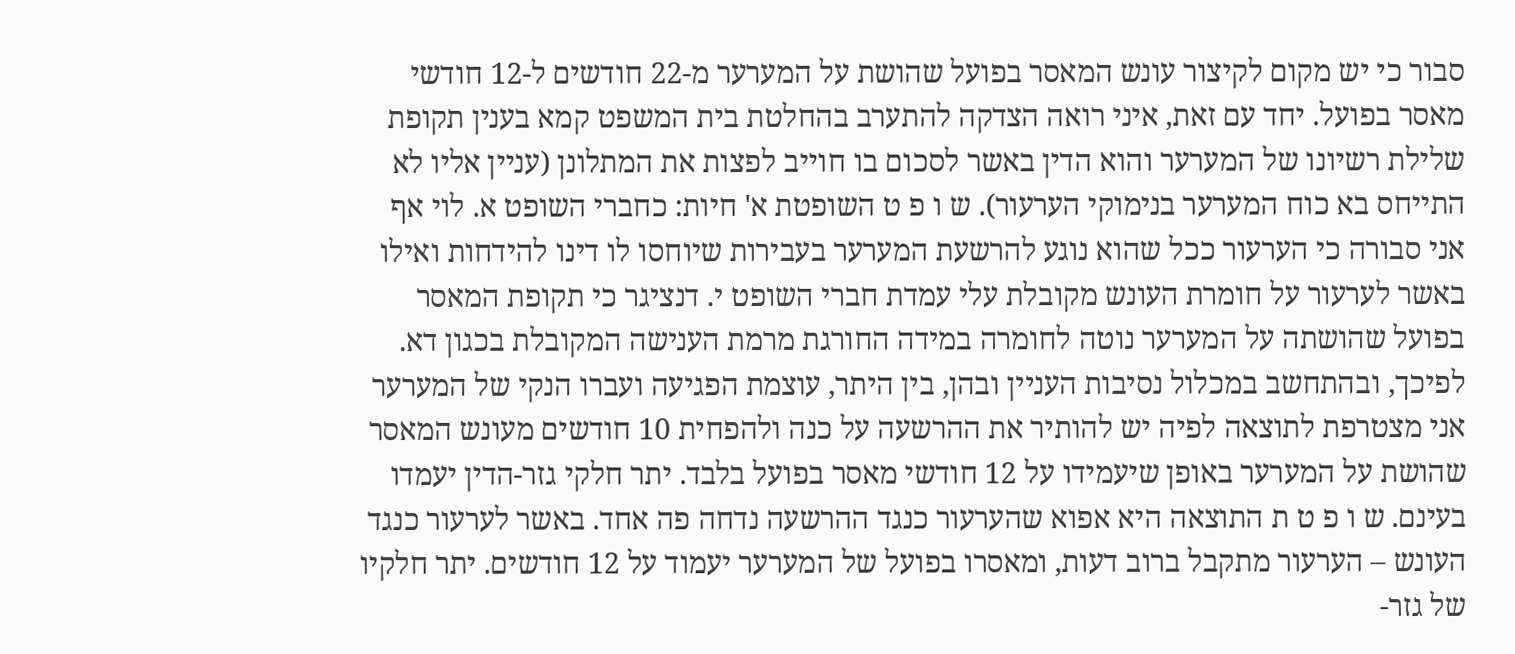סבור כי יש מקום לקיצור עונש המאסר בפועל שהושת על המערער מ-22 חודשים ל-12 חודשי מאסר בפועל. יחד עם זאת, איני רואה הצדקה להתערב בהחלטת בית המשפט קמא בענין תקופת שלילת רשיונו של המערער והוא הדין באשר לסכום בו חוייב לפצות את המתלונן (עניין אליו לא התייחס בא כוח המערער בנימוקי הערעור). ש ו פ ט השופטת א' חיות: כחברי השופט א. לוי אף אני סבורה כי הערעור ככל שהוא נוגע להרשעת המערער בעבירות שיוחסו לו דינו להידחות ואילו באשר לערעור על חומרת העונש מקובלת עלי עמדת חברי השופט י. דנציגר כי תקופת המאסר בפועל שהושתה על המערער נוטה לחומרה במידה החורגת מרמת הענישה המקובלת בכגון דא. לפיכך, ובהתחשב במכלול נסיבות העניין ובהן, בין היתר, עוצמת הפגיעה ועברו הנקי של המערער אני מצטרפת לתוצאה לפיה יש להותיר את ההרשעה על כנה ולהפחית 10 חודשים מעונש המאסר שהושת על המערער באופן שיעמידו על 12 חודשי מאסר בפועל בלבד. יתר חלקי גזר-הדין יעמדו בעינם. ש ו פ ט ת התוצאה היא אפוא שהערעור כנגד ההרשעה נדחה פה אחד. באשר לערעור כנגד העונש – הערעור מתקבל ברוב דעות, ומאסרו בפועל של המערער יעמוד על 12 חודשים. יתר חלקיו של גזר-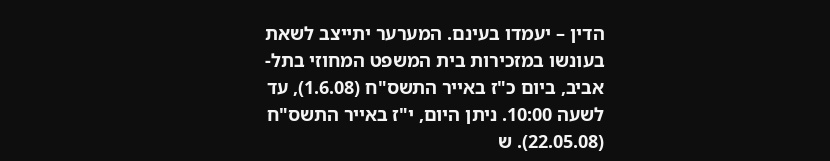הדין – יעמדו בעינם. המערער יתייצב לשאת בעונשו במזכירות בית המשפט המחוזי בתל-אביב, ביום כ"ז באייר התשס"ח (1.6.08), עד לשעה 10:00. ניתן היום, י"ז באייר התשס"ח (22.05.08). ש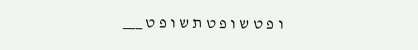ו פ ט ש ו פ ט ת ש ו פ ט ___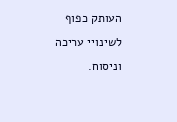העותק כפוף לשינויי עריכה וניסוח.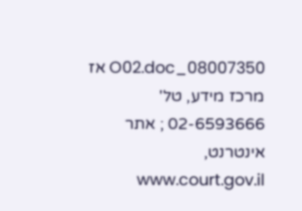08007350_O02.doc אז מרכז מידע, טל' 02-6593666 ; אתר אינטרנט, www.court.gov.il